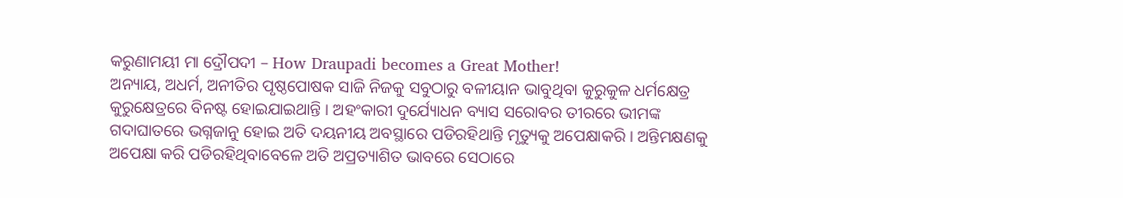କରୁଣାମୟୀ ମା ଦ୍ରୌପଦୀ – How Draupadi becomes a Great Mother!
ଅନ୍ୟାୟ, ଅଧର୍ମ, ଅନୀତିର ପୃଷ୍ଠପୋଷକ ସାଜି ନିଜକୁ ସବୁଠାରୁ ବଳୀୟାନ ଭାବୁଥିବା କୁରୁକୁଳ ଧର୍ମକ୍ଷେତ୍ର କୁରୁକ୍ଷେତ୍ରରେ ବିନଷ୍ଟ ହୋଇଯାଇଥାନ୍ତି । ଅହଂକାରୀ ଦୁର୍ଯ୍ୟୋଧନ ବ୍ୟାସ ସରୋବର ତୀରରେ ଭୀମଙ୍କ ଗଦାଘାତରେ ଭଗ୍ନଜାନୁ ହୋଇ ଅତି ଦୟନୀୟ ଅବସ୍ଥାରେ ପଡିରହିଥାନ୍ତି ମୃତ୍ୟୁକୁ ଅପେକ୍ଷାକରି । ଅନ୍ତିମକ୍ଷଣକୁ ଅପେକ୍ଷା କରି ପଡିରହିଥିବାବେଳେ ଅତି ଅପ୍ରତ୍ୟାଶିତ ଭାବରେ ସେଠାରେ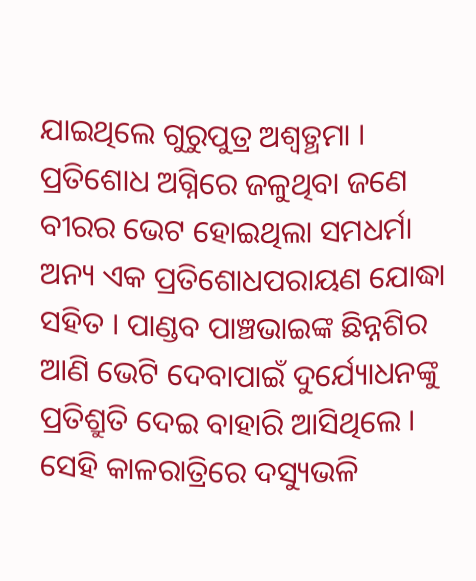ଯାଇଥିଲେ ଗୁରୁପୁତ୍ର ଅଶ୍ୱତ୍ଥମା । ପ୍ରତିଶୋଧ ଅଗ୍ନିରେ ଜଳୁଥିବା ଜଣେ ବୀରର ଭେଟ ହୋଇଥିଲା ସମଧର୍ମା ଅନ୍ୟ ଏକ ପ୍ରତିଶୋଧପରାୟଣ ଯୋଦ୍ଧା ସହିତ । ପାଣ୍ଡବ ପାଞ୍ଚଭାଇଙ୍କ ଛିନ୍ନଶିର ଆଣି ଭେଟି ଦେବାପାଇଁ ଦୁର୍ଯ୍ୟୋଧନଙ୍କୁ ପ୍ରତିଶ୍ରୁତି ଦେଇ ବାହାରି ଆସିଥିଲେ । ସେହି କାଳରାତ୍ରିରେ ଦସ୍ୟୁଭଳି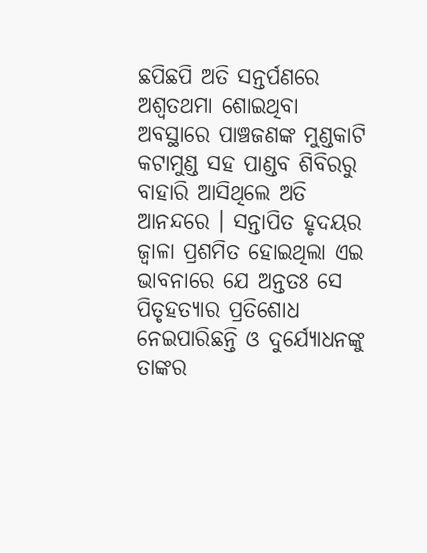ଛପିଛପି ଅତି ସନ୍ତର୍ପଣରେ ଅଶ୍ୱତଥମା ଶୋଇଥିବା ଅବସ୍ଥାରେ ପାଞ୍ଚଜଣଙ୍କ ମୁଣ୍ଡକାଟି କଟାମୁଣ୍ଡ ସହ ପାଣ୍ଡବ ଶିବିରରୁ ବାହାରି ଆସିଥିଲେ ଅତି ଆନନ୍ଦରେ । ସନ୍ତାପିତ ହୃଦୟର ଜ୍ୱାଳା ପ୍ରଶମିତ ହୋଇଥିଲା ଏଇ ଭାବନାରେ ଯେ ଅନ୍ତତଃ ସେ ପିତୃହତ୍ୟାର ପ୍ରତିଶୋଧ ନେଇପାରିଛନ୍ତି ଓ ଦୁର୍ଯ୍ୟୋଧନଙ୍କୁ ତାଙ୍କର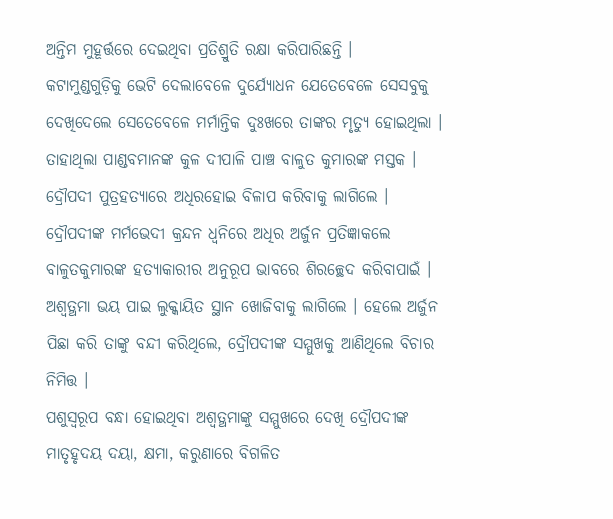ଅନ୍ତିମ ମୁହୂର୍ତ୍ତରେ ଦେଇଥିବା ପ୍ରତିଶ୍ରୁତି ରକ୍ଷା କରିପାରିଛନ୍ତି ।
କଟାମୁଣ୍ଡଗୁଡ଼ିକୁ ଭେଟି ଦେଲାବେଳେ ଦୁର୍ଯ୍ୟୋଧନ ଯେତେବେଳେ ସେସବୁକୁ ଦେଖିଦେଲେ ସେତେବେଳେ ମର୍ମାନ୍ତିକ ଦୁଃଖରେ ତାଙ୍କର ମୃତ୍ୟୁ ହୋଇଥିଲା । ତାହାଥିଲା ପାଣ୍ଡବମାନଙ୍କ କୁଳ ଦୀପାଳି ପାଞ୍ଚ ବାଳୁତ କୁମାରଙ୍କ ମସ୍ତକ । ଦ୍ରୌପଦୀ ପୁତ୍ରହତ୍ୟାରେ ଅଧିରହୋଇ ବିଳାପ କରିବାକୁ ଲାଗିଲେ । ଦ୍ରୌପଦୀଙ୍କ ମର୍ମଭେଦୀ କ୍ରନ୍ଦନ ଧ୍ୱନିରେ ଅଧିର ଅର୍ଜୁନ ପ୍ରତିଜ୍ଞାକଲେ ବାଳୁତକୁମାରଙ୍କ ହତ୍ୟାକାରୀର ଅନୁରୂପ ଭାବରେ ଶିରଚ୍ଛେଦ କରିବାପାଇଁ । ଅଶ୍ୱତ୍ଥମା ଭୟ ପାଇ ଲୁକ୍କାୟିତ ସ୍ଥାନ ଖୋଜିବାକୁ ଲାଗିଲେ । ହେଲେ ଅର୍ଜୁନ ପିଛା କରି ତାଙ୍କୁ ବନ୍ଦୀ କରିଥିଲେ, ଦ୍ରୌପଦୀଙ୍କ ସମ୍ମୁଖକୁ ଆଣିଥିଲେ ବିଚାର ନିମିତ୍ତ ।
ପଶୁସ୍ୱରୂପ ବନ୍ଧା ହୋଇଥିବା ଅଶ୍ୱତ୍ଥମାଙ୍କୁ ସମ୍ମୁଖରେ ଦେଖି ଦ୍ରୌପଦୀଙ୍କ ମାତୃହୃଦୟ ଦୟା, କ୍ଷମା, କରୁଣାରେ ବିଗଳିତ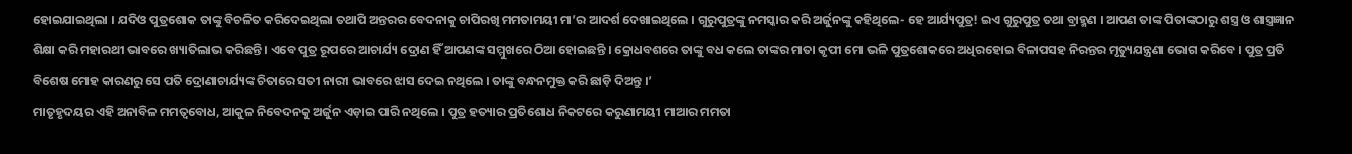ହୋଇଯାଇଥିଲା । ଯଦିଓ ପୁତ୍ରଶୋକ ତାଙ୍କୁ ବିଚଳିତ କରିଦେଇଥିଲା ତଥାପି ଅନ୍ତରର ବେଦନାକୁ ଚାପିରଖି ମମତାମୟୀ ମା’ର ଆଦର୍ଶ ଦେଖାଇଥିଲେ । ଗୁରୁପୁତ୍ରଙ୍କୁ ନମସ୍କାର କରି ଅର୍ଜୁନଙ୍କୁ କହିଥିଲେ- ହେ ଆର୍ଯ୍ୟପୁତ୍ର! ଇଏ ଗୁରୁପୁତ୍ର ତଥା ବ୍ରାହ୍ମଣ । ଆପଣ ତାଙ୍କ ପିତାଙ୍କଠାରୁ ଶସ୍ତ୍ର ଓ ଶାସ୍ତ୍ରଜ୍ଞାନ ଶିକ୍ଷା କରି ମହାରଥୀ ଭାବରେ ଖ୍ୟାତିଲାଭ କରିଛନ୍ତି । ଏବେ ପୁତ୍ର ରୂପରେ ଆଚାର୍ଯ୍ୟ ଦ୍ରୋଣ ହିଁ ଆପଣଙ୍କ ସମ୍ମୁଖରେ ଠିଆ ହୋଇଛନ୍ତି । କ୍ରୋଧବଶରେ ତାଙ୍କୁ ବଧ କଲେ ତାଙ୍କର ମାତା କୃପୀ ମୋ ଭଳି ପୁତ୍ରଶୋକରେ ଅଧିରହୋଇ ବିଳାପସହ ନିରନ୍ତର ମୃତ୍ୟୁଯନ୍ତ୍ରଣା ଭୋଗ କରିବେ । ପୁତ୍ର ପ୍ରତି ବିଶେଷ ମୋହ କାରଣରୁ ସେ ପତି ଦ୍ରୋଣାଚାର୍ଯ୍ୟଙ୍କ ଚିତାରେ ସତୀ ନାରୀ ଭାବରେ ଝାସ ଦେଇ ନଥିଲେ । ତାଙ୍କୁ ବନ୍ଧନମୁକ୍ତ କରି ଛାଡ଼ି ଦିଅନ୍ତୁ ।’
ମାତୃହୃଦୟର ଏହି ଅନାବିଳ ମମତ୍ୱବୋଧ, ଆକୁଳ ନିବେଦନକୁ ଅର୍ଜୁନ ଏଡ଼ାଇ ପାରି ନଥିଲେ । ପୁତ୍ର ହତ୍ୟାର ପ୍ରତିଶୋଧ ନିକଟରେ କରୁଣାମୟୀ ମାଆର ମମତା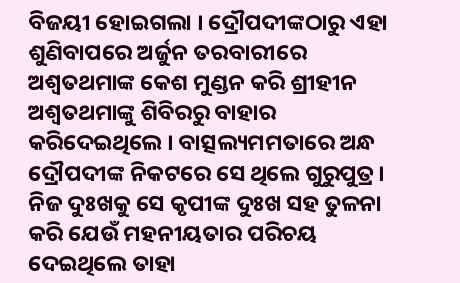ବିଜୟୀ ହୋଇଗଲା । ଦ୍ରୌପଦୀଙ୍କଠାରୁ ଏହା ଶୁଣିବାପରେ ଅର୍ଜୁନ ତରବାରୀରେ ଅଶ୍ୱତଥମାଙ୍କ କେଶ ମୁଣ୍ଡନ କରି ଶ୍ରୀହୀନ ଅଶ୍ୱତଥମାଙ୍କୁ ଶିବିରରୁ ବାହାର କରିଦେଇଥିଲେ । ବାତ୍ସଲ୍ୟମମତାରେ ଅନ୍ଧ ଦ୍ରୌପଦୀଙ୍କ ନିକଟରେ ସେ ଥିଲେ ଗୁରୁପୁତ୍ର । ନିଜ ଦୁଃଖକୁ ସେ କୃପୀଙ୍କ ଦୁଃଖ ସହ ତୁଳନା କରି ଯେଉଁ ମହନୀୟତାର ପରିଚୟ ଦେଇଥିଲେ ତାହା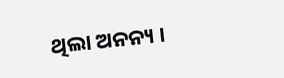ଥିଲା ଅନନ୍ୟ ।